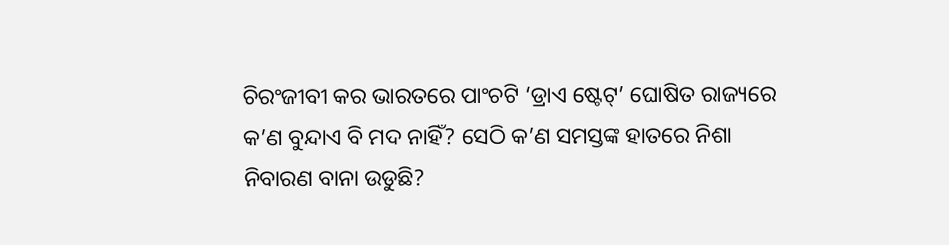ଚିରଂଜୀବୀ କର ଭାରତରେ ପାଂଚଟି ‘ଡ୍ରାଏ ଷ୍ଟେଟ୍’ ଘୋଷିତ ରାଜ୍ୟରେ କ’ଣ ବୁନ୍ଦାଏ ବି ମଦ ନାହିଁ? ସେଠି କ’ଣ ସମସ୍ତଙ୍କ ହାତରେ ନିଶା ନିବାରଣ ବାନା ଉଡୁଛି?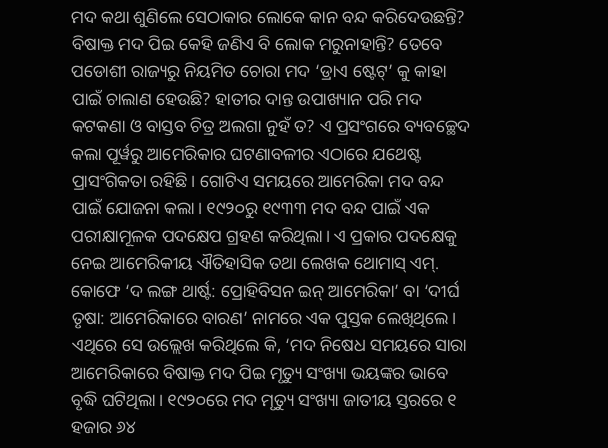ମଦ କଥା ଶୁଣିଲେ ସେଠାକାର ଲୋକେ କାନ ବନ୍ଦ କରିଦେଉଛନ୍ତି? ବିଷାକ୍ତ ମଦ ପିଇ କେହି ଜଣିଏ ବି ଲୋକ ମରୁନାହାନ୍ତି? ତେବେ ପଡୋଶୀ ରାଜ୍ୟରୁ ନିୟମିତ ଚୋରା ମଦ ‘ଡ୍ରାଏ ଷ୍ଟେଟ୍’ କୁ କାହା ପାଇଁ ଚାଲାଣ ହେଉଛି? ହାତୀର ଦାନ୍ତ ଉପାଖ୍ୟାନ ପରି ମଦ କଟକଣା ଓ ବାସ୍ତବ ଚିତ୍ର ଅଲଗା ନୁହଁ ତ? ଏ ପ୍ରସଂଗରେ ବ୍ୟବଚ୍ଛେଦ କଲା ପୂର୍ୱରୁ ଆମେରିକାର ଘଟଣାବଳୀର ଏଠାରେ ଯଥେଷ୍ଟ ପ୍ରାସଂଗିକତା ରହିଛି। ଗୋଟିଏ ସମୟରେ ଆମେରିକା ମଦ ବନ୍ଦ ପାଇଁ ଯୋଜନା କଲା। ୧୯୨୦ରୁ ୧୯୩୩ ମଦ ବନ୍ଦ ପାଇଁ ଏକ ପରୀକ୍ଷାମୂଳକ ପଦକ୍ଷେପ ଗ୍ରହଣ କରିଥିଲା। ଏ ପ୍ରକାର ପଦକ୍ଷେକୁ ନେଇ ଆମେରିକୀୟ ଐତିହାସିକ ତଥା ଲେଖକ ଥୋମାସ୍ ଏମ୍. କୋଫେ ‘ଦ ଲଙ୍ଗ ଥାର୍ଷ୍ଟ: ପ୍ରୋହିବିସନ ଇନ୍ ଆମେରିକା’ ବା ‘ଦୀର୍ଘ ତୃଷା: ଆମେରିକାରେ ବାରଣ’ ନାମରେ ଏକ ପୁସ୍ତକ ଲେଖିଥିଲେ। ଏଥିରେ ସେ ଉଲ୍ଲେଖ କରିଥିଲେ କି, ‘ମଦ ନିଷେଧ ସମୟରେ ସାରା ଆମେରିକାରେ ବିଷାକ୍ତ ମଦ ପିଇ ମୃତ୍ୟୁ ସଂଖ୍ୟା ଭୟଙ୍କର ଭାବେ ବୃଦ୍ଧି ଘଟିଥିଲା। ୧୯୨୦ରେ ମଦ ମୃତ୍ୟୁ ସଂଖ୍ୟା ଜାତୀୟ ସ୍ତରରେ ୧ ହଜାର ୬୪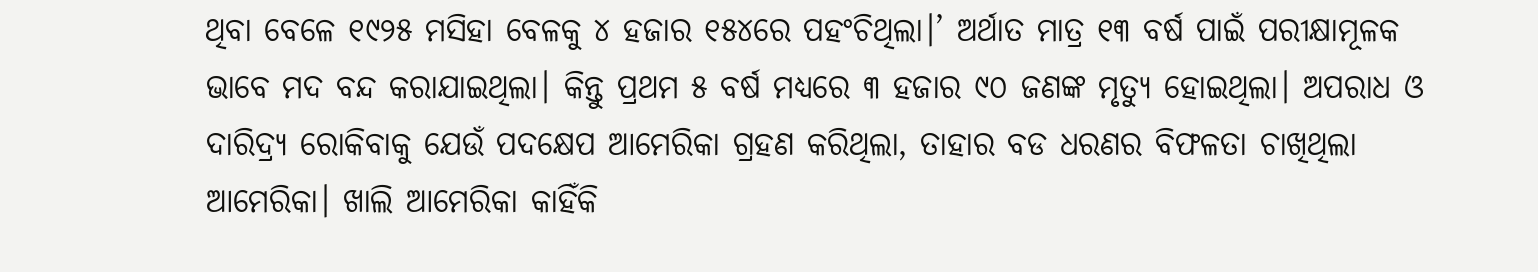ଥିବା ବେଳେ ୧୯୨୫ ମସିହା ବେଳକୁ ୪ ହଜାର ୧୫୪ରେ ପହଂଚିଥିଲା।’ ଅର୍ଥାତ ମାତ୍ର ୧୩ ବର୍ଷ ପାଇଁ ପରୀକ୍ଷାମୂଳକ ଭାବେ ମଦ ବନ୍ଦ କରାଯାଇଥିଲା। କିନ୍ତୁ ପ୍ରଥମ ୫ ବର୍ଷ ମଧ୍ୟରେ ୩ ହଜାର ୯୦ ଜଣଙ୍କ ମୃତ୍ୟୁ ହୋଇଥିଲା। ଅପରାଧ ଓ ଦାରିଦ୍ର୍ୟ ରୋକିବାକୁ ଯେଉଁ ପଦକ୍ଷେପ ଆମେରିକା ଗ୍ରହଣ କରିଥିଲା, ତାହାର ବଡ ଧରଣର ବିଫଳତା ଚାଖିଥିଲା ଆମେରିକା। ଖାଲି ଆମେରିକା କାହିଁକି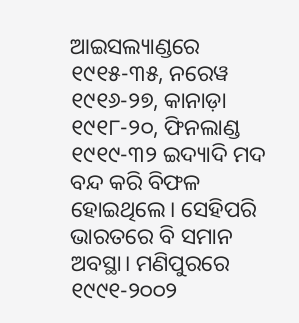ଆଇସଲ୍ୟାଣ୍ଡରେ ୧୯୧୫-୩୫, ନରେୱ ୧୯୧୬-୨୭, କାନାଡ଼ା ୧୯୧୮-୨୦, ଫିନଲାଣ୍ଡ ୧୯୧୯-୩୨ ଇଦ୍ୟାଦି ମଦ ବନ୍ଦ କରି ବିଫଳ ହୋଇଥିଲେ। ସେହିପରି ଭାରତରେ ବି ସମାନ ଅବସ୍ଥା। ମଣିପୁରରେ ୧୯୯୧-୨୦୦୨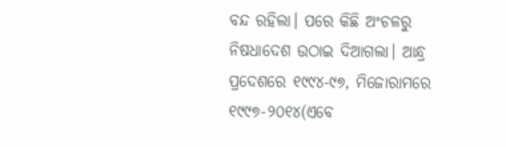ବନ୍ଦ ରହିଲା। ପରେ କିଛି ଅଂଚଳରୁ ନିଷଧାଦେଶ ଉଠାଇ ଦିଆଗଲା। ଆନ୍ଧ୍ର ପ୍ରଦେଶରେ ୧୯୯୪-୯୭, ମିଜୋରାମରେ ୧୯୯୭-୨୦୧୪(ଏବେ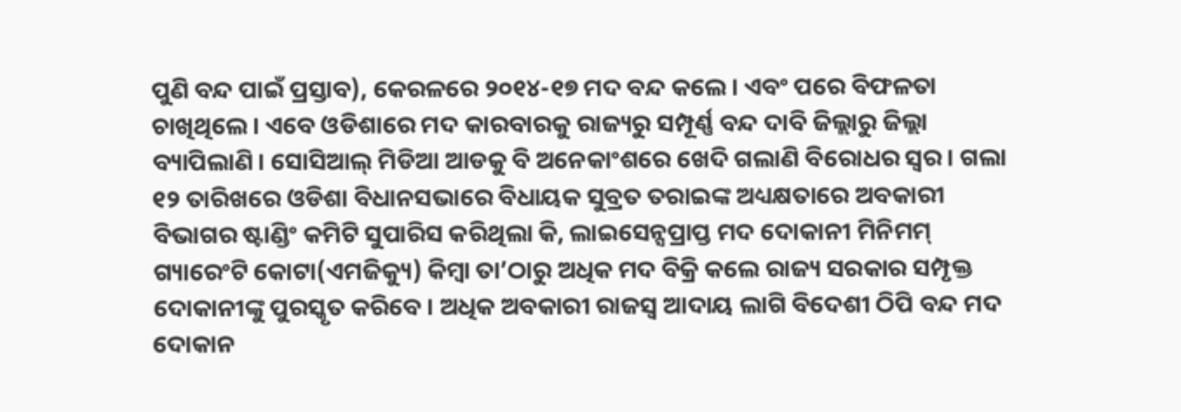ପୁଣି ବନ୍ଦ ପାଇଁ ପ୍ରସ୍ତାବ), କେରଳରେ ୨୦୧୪-୧୭ ମଦ ବନ୍ଦ କଲେ। ଏବଂ ପରେ ବିଫଳତା ଚାଖିଥିଲେ। ଏବେ ଓଡିଶାରେ ମଦ କାରବାରକୁ ରାଜ୍ୟରୁ ସମ୍ପୂର୍ଣ୍ଣ ବନ୍ଦ ଦାବି ଜିଲ୍ଲାରୁ ଜିଲ୍ଲା ବ୍ୟାପିଲାଣି। ସୋସିଆଲ୍ ମିଡିଆ ଆଡକୁ ବି ଅନେକାଂଶରେ ଖେଦି ଗଲାଣି ବିରୋଧର ସ୍ୱର। ଗଲା ୧୨ ତାରିଖରେ ଓଡିଶା ବିଧାନସଭାରେ ବିଧାୟକ ସୁବ୍ରତ ତରାଇଙ୍କ ଅଧ୍ୟକ୍ଷତାରେ ଅବକାରୀ ବିଭାଗର ଷ୍ଟାଣ୍ଡିଂ କମିଟି ସୁପାରିସ କରିଥିଲା କି, ଲାଇସେନ୍ସପ୍ରାପ୍ତ ମଦ ଦୋକାନୀ ମିନିମମ୍ ଗ୍ୟାରେଂଟି କୋଟା(ଏମଜିକ୍ୟୁ) କିମ୍ୱା ତା’ଠାରୁ ଅଧିକ ମଦ ବିକ୍ରି କଲେ ରାଜ୍ୟ ସରକାର ସମ୍ପୃକ୍ତ ଦୋକାନୀଙ୍କୁ ପୁରସ୍କୃତ କରିବେ। ଅଧିକ ଅବକାରୀ ରାଜସ୍ୱ ଆଦାୟ ଲାଗି ବିଦେଶୀ ଠିପି ବନ୍ଦ ମଦ ଦୋକାନ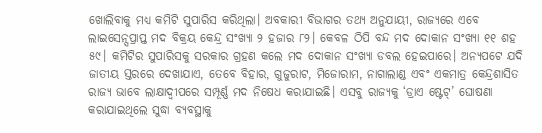ଖୋଲିବାକୁ ମଧ୍ୟ କମିଟି ସୁପାରିସ କରିଥିଲା। ଅବକାରୀ ବିଭାଗର ତଥ୍ୟ ଅନୁଯାୟୀ, ରାଜ୍ୟରେ ଏବେ ଲାଇସେନ୍ସପ୍ରାପ୍ତ ମଦ ବିକ୍ରୟ କେନ୍ଦ୍ର ସଂଖ୍ୟା ୨ ହଜାର ୮୨। କେବଳ ଠିପି ବନ୍ଦ ମଦ ଦୋକାନ ସଂଖ୍ୟା ୧୧ ଶହ ୫୯। କମିଟିର ସୁପାରିସକୁ ସରକାର ଗ୍ରହଣ କଲେ ମଦ ଦୋକାନ ସଂଖ୍ୟା ଡବଲ ହେଇପାରେ। ଅନ୍ୟପଟେ ଯଦି ଜାତୀୟ ସ୍ତରରେ ଦେଖାଯାଏ, ତେବେ ବିହାର, ଗୁଜୁରାଟ, ମିଜୋରାମ, ନାଗାଲାଣ୍ଡ ଏବଂ ଏକମାତ୍ର କେନ୍ଦ୍ରଶାସିତ ରାଜ୍ୟ ଭାବେ ଲାକ୍ଷାଦ୍ୱୀପରେ ସମ୍ପୂର୍ଣ୍ଣ ମଦ ନିଷେଧ କରାଯାଇଛି। ଏସବୁ ରାଜ୍ୟକୁ ‘ଡ୍ରାଏ ଷ୍ଟେଟ୍’ ଘୋଷଣା କରାଯାଇଥିଲେ ସୁଦ୍ଧା ବ୍ୟବସ୍ଥାକୁ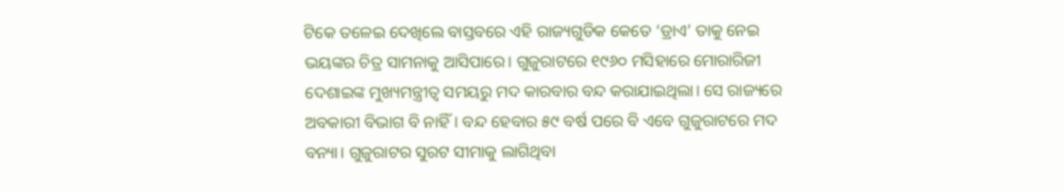ଟିକେ ତଳେଇ ଦେଖିଲେ ବାସ୍ତବରେ ଏହି ରାଜ୍ୟଗୁଡିକ କେତେ ‘ଡ୍ରାଏ’ ତାକୁ ନେଇ ଭୟଙ୍କର ଚିତ୍ର ସାମନାକୁ ଆସିପାରେ। ଗୁଜୁରାଟରେ ୧୯୬୦ ମସିହାରେ ମୋରାରିଜୀ ଦେଶାଇଙ୍କ ମୁଖ୍ୟମନ୍ତ୍ରୀତ୍ୱ ସମୟରୁ ମଦ କାରବାର ବନ୍ଦ କରାଯାଇଥିଲା। ସେ ରାଜ୍ୟରେ ଅବକାରୀ ବିଭାଗ ବି ନାହିଁ। ବନ୍ଦ ହେବାର ୫୯ ବର୍ଷ ପରେ ବି ଏବେ ଗୁଜୁରାଟରେ ମଦ ବନ୍ୟା। ଗୁଜୁରାଟର ସୁରଟ ସୀମାକୁ ଲାଗିଥିବା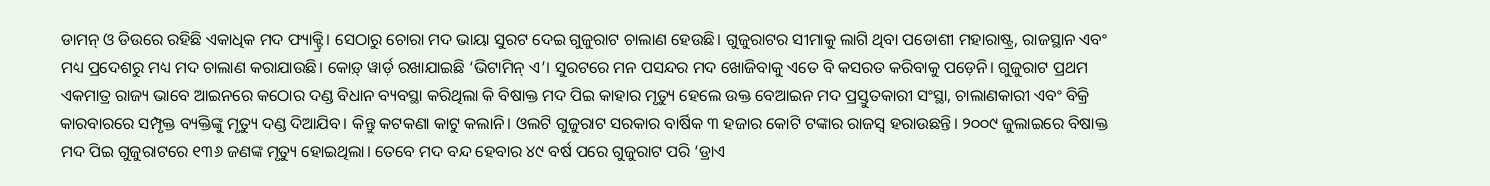ଡାମନ୍ ଓ ଡିଉରେ ରହିଛି ଏକାଧିକ ମଦ ଫ୍ୟାକ୍ଟ୍ରି। ସେଠାରୁ ଚୋରା ମଦ ଭାୟା ସୁରଟ ଦେଇ ଗୁଜୁରାଟ ଚାଲାଣ ହେଉଛି। ଗୁଜୁରାଟର ସୀମାକୁ ଲାଗି ଥିବା ପଡୋଶୀ ମହାରାଷ୍ଟ୍ର, ରାଜସ୍ଥାନ ଏବଂ ମଧ୍ୟ ପ୍ରଦେଶରୁ ମଧ୍ୟ ମଦ ଚାଲାଣ କରାଯାଉଛି। କୋଡ଼୍ ୱାର୍ଡ଼ ରଖାଯାଇଛି ‘ଭିଟାମିନ୍ ଏ’। ସୁରଟରେ ମନ ପସନ୍ଦର ମଦ ଖୋଜିବାକୁ ଏତେ ବି କସରତ କରିବାକୁ ପଡ଼େନି। ଗୁଜୁରାଟ ପ୍ରଥମ ଏକମାତ୍ର ରାଜ୍ୟ ଭାବେ ଆଇନରେ କଠୋର ଦଣ୍ଡ ବିଧାନ ବ୍ୟବସ୍ଥା କରିଥିଲା କି ବିଷାକ୍ତ ମଦ ପିଇ କାହାର ମୃତ୍ୟୁ ହେଲେ ଉକ୍ତ ବେଆଇନ ମଦ ପ୍ରସ୍ତୁତକାରୀ ସଂସ୍ଥା, ଚାଲାଣକାରୀ ଏବଂ ବିକ୍ରି କାରବାରରେ ସମ୍ପୃକ୍ତ ବ୍ୟକ୍ତିଙ୍କୁ ମୃତ୍ୟୁ ଦଣ୍ଡ ଦିଆଯିବ। କିନ୍ତୁ କଟକଣା କାଟୁ କଲାନି। ଓଲଟି ଗୁଜୁରାଟ ସରକାର ବାର୍ଷିକ ୩ ହଜାର କୋଟି ଟଙ୍କାର ରାଜସ୍ୱ ହରାଉଛନ୍ତି। ୨୦୦୯ ଜୁଲାଇରେ ବିଷାକ୍ତ ମଦ ପିଇ ଗୁଜୁରାଟରେ ୧୩୬ ଜଣଙ୍କ ମୃତ୍ୟୁ ହୋଇଥିଲା। ତେବେ ମଦ ବନ୍ଦ ହେବାର ୪୯ ବର୍ଷ ପରେ ଗୁଜୁରାଟ ପରି ‘ଡ୍ରାଏ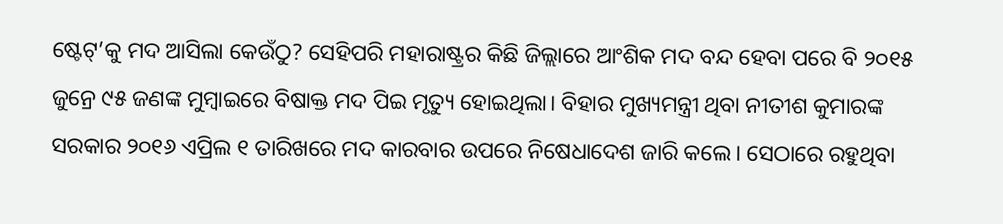ଷ୍ଟେଟ୍’କୁ ମଦ ଆସିଲା କେଉଁଠୁ? ସେହିପରି ମହାରାଷ୍ଟ୍ରର କିଛି ଜିଲ୍ଲାରେ ଆଂଶିକ ମଦ ବନ୍ଦ ହେବା ପରେ ବି ୨୦୧୫ ଜୁନ୍ରେ ୯୫ ଜଣଙ୍କ ମୁମ୍ୱାଇରେ ବିଷାକ୍ତ ମଦ ପିଇ ମୃତ୍ୟୁ ହୋଇଥିଲା। ବିହାର ମୁଖ୍ୟମନ୍ତ୍ରୀ ଥିବା ନୀତୀଶ କୁମାରଙ୍କ ସରକାର ୨୦୧୬ ଏପ୍ରିଲ ୧ ତାରିଖରେ ମଦ କାରବାର ଉପରେ ନିଷେଧାଦେଶ ଜାରି କଲେ। ସେଠାରେ ରହୁଥିବା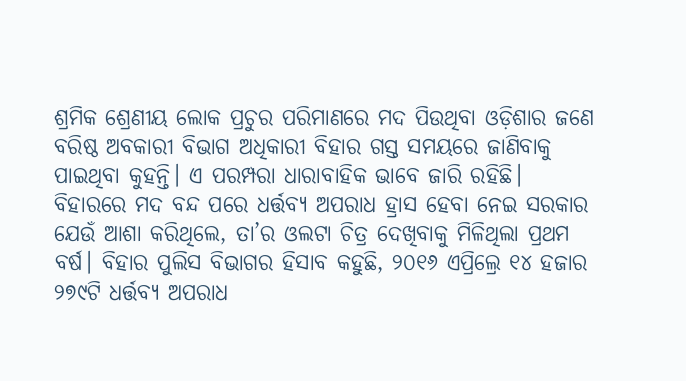ଶ୍ରମିକ ଶ୍ରେଣୀୟ ଲୋକ ପ୍ରଚୁର ପରିମାଣରେ ମଦ ପିଉଥିବା ଓଡ଼ିଶାର ଜଣେ ବରିଷ୍ଠ ଅବକାରୀ ବିଭାଗ ଅଧିକାରୀ ବିହାର ଗସ୍ତ ସମୟରେ ଜାଣିବାକୁ ପାଇଥିବା କୁହନ୍ତି। ଏ ପରମ୍ପରା ଧାରାବାହିକ ଭାବେ ଜାରି ରହିଛି। ବିହାରରେ ମଦ ବନ୍ଦ ପରେ ଧର୍ତ୍ତବ୍ୟ ଅପରାଧ ହ୍ରାସ ହେବା ନେଇ ସରକାର ଯେଉଁ ଆଶା କରିଥିଲେ, ତା’ର ଓଲଟା ଚିତ୍ର ଦେଖିବାକୁ ମିଳିଥିଲା ପ୍ରଥମ ବର୍ଷ। ବିହାର ପୁଲିସ ବିଭାଗର ହିସାବ କହୁଛି, ୨୦୧୬ ଏପ୍ରିଲ୍ରେ ୧୪ ହଜାର ୨୭୯ଟି ଧର୍ତ୍ତବ୍ୟ ଅପରାଧ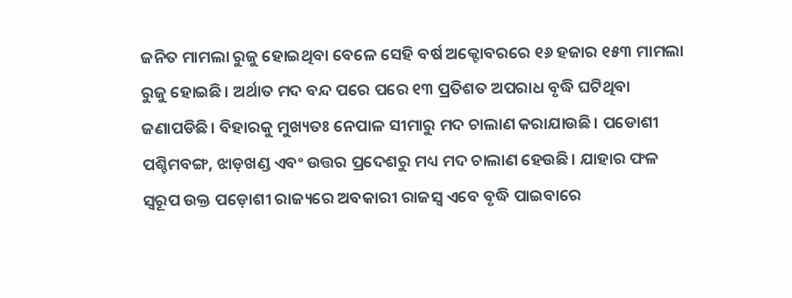ଜନିତ ମାମଲା ରୁଜୁ ହୋଇଥିବା ବେଳେ ସେହି ବର୍ଷ ଅକ୍ଟୋବରରେ ୧୬ ହଜାର ୧୫୩ ମାମଲା ରୁଜୁ ହୋଇଛି। ଅର୍ଥାତ ମଦ ବନ୍ଦ ପରେ ପରେ ୧୩ ପ୍ରତିଶତ ଅପରାଧ ବୃଦ୍ଧି ଘଟିଥିବା ଜଣାପଡିଛି। ବିହାରକୁ ମୁଖ୍ୟତଃ ନେପାଳ ସୀମାରୁ ମଦ ଚାଲାଣ କରାଯାଉଛି। ପଡୋଶୀ ପଶ୍ଚିମବଙ୍ଗ, ଝାଡ଼ଖଣ୍ଡ ଏବଂ ଉତ୍ତର ପ୍ରଦେଶରୁ ମଧ୍ୟ ମଦ ଚାଲାଣ ହେଉଛି। ଯାହାର ଫଳ ସ୍ୱରୂପ ଉକ୍ତ ପଡ଼ୋଶୀ ରାଜ୍ୟରେ ଅବକାରୀ ରାଜସ୍ୱ ଏବେ ବୃଦ୍ଧି ପାଇବାରେ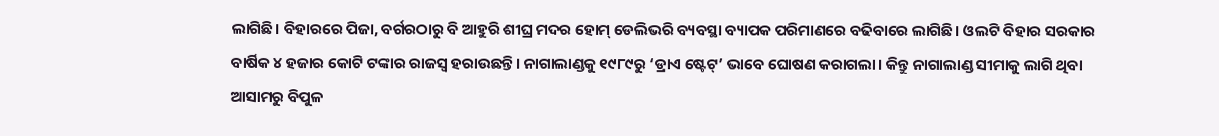ଲାଗିଛି। ବିହାରରେ ପିଜା, ବର୍ଗରଠାରୁ ବି ଆହୁରି ଶୀଘ୍ର ମଦର ହୋମ୍ ଡେଲିଭରି ବ୍ୟବସ୍ଥା ବ୍ୟାପକ ପରିମାଣରେ ବଢିବାରେ ଲାଗିଛି। ଓଲଟି ବିହାର ସରକାର ବାର୍ଷିକ ୪ ହଜାର କୋଟି ଟଙ୍କାର ରାଜସ୍ୱ ହରାଉଛନ୍ତି। ନାଗାଲାଣ୍ଡକୁ ୧୯୮୯ରୁ ‘ଡ୍ରାଏ ଷ୍ଟେଟ୍’ ଭାବେ ଘୋଷଣ କରାଗଲା। କିନ୍ତୁ ନାଗାଲାଣ୍ଡ ସୀମାକୁ ଲାଗି ଥିବା ଆସାମରୁ ବିପୁଳ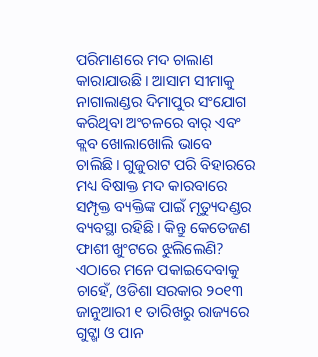ପରିମାଣରେ ମଦ ଚାଲାଣ କାରାଯାଉଛି। ଆସାମ ସୀମାକୁ ନାଗାଲାଣ୍ଡର ଦିମାପୁର ସଂଯୋଗ କରିଥିବା ଅଂଚଳରେ ବାର୍ ଏବଂ କ୍ଲବ ଖୋଲାଖୋଲି ଭାବେ ଚାଲିଛି। ଗୁଜୁରାଟ ପରି ବିହାରରେ ମଧ୍ୟ ବିଷାକ୍ତ ମଦ କାରବାରେ ସମ୍ପୃକ୍ତ ବ୍ୟକ୍ତିଙ୍କ ପାଇଁ ମୃତ୍ୟୁଦଣ୍ଡର ବ୍ୟବସ୍ଥା ରହିଛି। କିନ୍ତୁ କେତେଜଣ ଫାଶୀ ଖୁଂଟରେ ଝୁଲିଲେଣି? ଏଠାରେ ମନେ ପକାଇଦେବାକୁ ଚାହେଁ, ଓଡିଶା ସରକାର ୨୦୧୩ ଜାନୁଆରୀ ୧ ତାରିଖରୁ ରାଜ୍ୟରେ ଗୁଟ୍ଖା ଓ ପାନ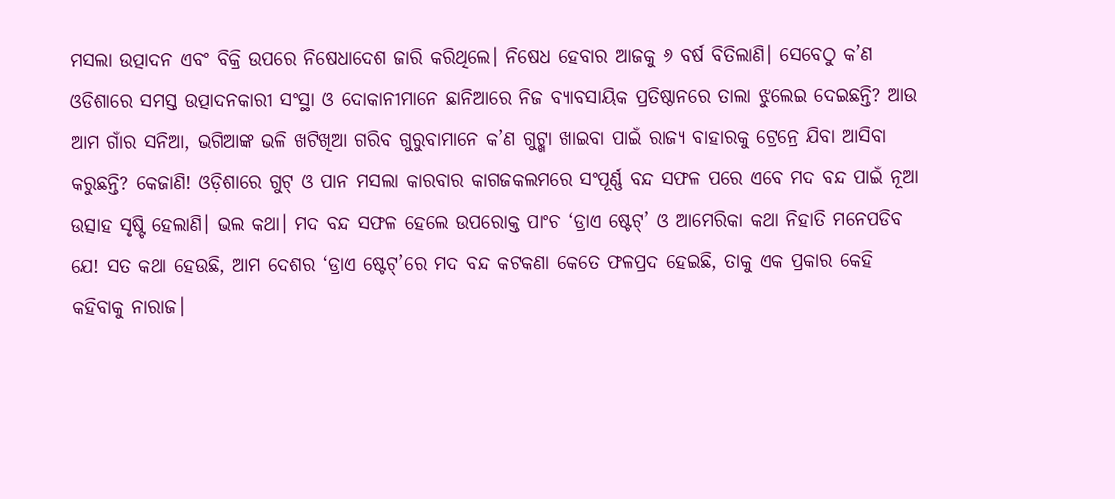ମସଲା ଉତ୍ପାଦନ ଏବଂ ବିକ୍ରି ଉପରେ ନିଷେଧାଦେଶ ଜାରି କରିଥିଲେ। ନିଷେଧ ହେବାର ଆଜକୁ ୬ ବର୍ଷ ବିତିଲାଣି। ସେବେଠୁ କ’ଣ ଓଡିଶାରେ ସମସ୍ତ ଉତ୍ପାଦନକାରୀ ସଂସ୍ଥା ଓ ଦୋକାନୀମାନେ ଛାନିଆରେ ନିଜ ବ୍ୟାବସାୟିକ ପ୍ରତିଷ୍ଠାନରେ ତାଲା ଝୁଲେଇ ଦେଇଛନ୍ତି? ଆଉ ଆମ ଗାଁର ସନିଆ, ଭଗିଆଙ୍କ ଭଳି ଖଟିଖିଆ ଗରିବ ଗୁରୁବାମାନେ କ’ଣ ଗୁଟ୍ଖା ଖାଇବା ପାଇଁ ରାଜ୍ୟ ବାହାରକୁ ଟ୍ରେନ୍ରେ ଯିବା ଆସିବା କରୁଛନ୍ତି? କେଜାଣି! ଓଡ଼ିଶାରେ ଗୁଟ୍ ଓ ପାନ ମସଲା କାରବାର କାଗଜକଲମରେ ସଂପୂର୍ଣ୍ଣ ବନ୍ଦ ସଫଳ ପରେ ଏବେ ମଦ ବନ୍ଦ ପାଇଁ ନୂଆ ଉତ୍ସାହ ସୃଷ୍ଟି ହେଲାଣି। ଭଲ କଥା। ମଦ ବନ୍ଦ ସଫଳ ହେଲେ ଉପରୋକ୍ତ ପାଂଚ ‘ଡ୍ରାଏ ଷ୍ଟେଟ୍’ ଓ ଆମେରିକା କଥା ନିହାତି ମନେପଡିବ ଯେ! ସତ କଥା ହେଉଛି, ଆମ ଦେଶର ‘ଡ୍ରାଏ ଷ୍ଟେଟ୍’ରେ ମଦ ବନ୍ଦ କଟକଣା କେତେ ଫଳପ୍ରଦ ହେଇଛି, ତାକୁ ଏକ ପ୍ରକାର କେହି କହିବାକୁ ନାରାଜ।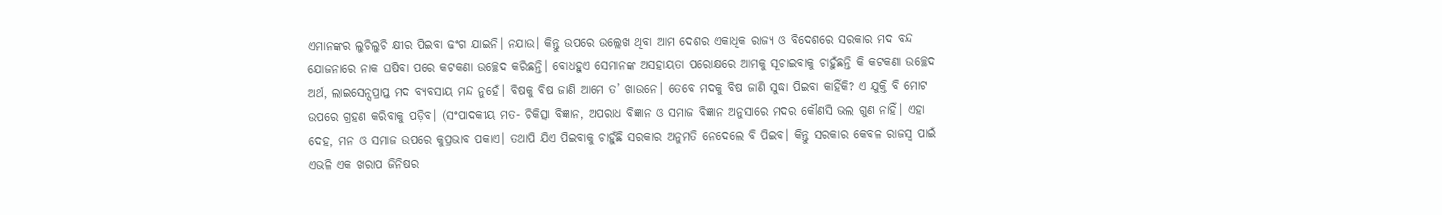ଏମାନଙ୍କର ଲୁଚିଲୁଚି କ୍ଷୀର ପିଇବା ଢଂଗ ଯାଇନି। ନଯାଉ। କିନ୍ତୁ ଉପରେ ଉଲ୍ଲେଖ ଥିବା ଆମ ଦେଶର ଏକାଧିକ ରାଜ୍ୟ ଓ ବିଦେଶରେ ସରକାର ମଦ ବନ୍ଦ ଯୋଜନାରେ ନାକ ଘଷିବା ପରେ କଟକଣା ଉଚ୍ଛେଦ କରିଛନ୍ତି। ବୋଧହୁଏ ସେମାନଙ୍କ ଅସହାୟତା ପରୋକ୍ଷରେ ଆମକୁ ସୂଚାଇବାକୁ ଚାହୁଁଛନ୍ତି କି କଟକଣା ଉଚ୍ଛେଦ ଅର୍ଥ, ଲାଇସେନ୍ସପ୍ରାପ୍ତ ମଦ ବ୍ୟବସାୟ ମନ୍ଦ ନୁହେଁ। ବିଷକୁ ବିଷ ଜାଣି ଆମେ ତ’ ଖାଉନେ। ତେବେ ମଦକୁ ବିଷ ଜାଣି ସୁଦ୍ଧା ପିଇବା କାହିଁକି? ଏ ଯୁକ୍ତି ବି ମୋଟ ଉପରେ ଗ୍ରହଣ କରିବାକୁ ପଡ଼ିବ। (ସଂପାଦକୀୟ ମତ- ଚିକିତ୍ସା ବିଜ୍ଞାନ, ଅପରାଧ ବିଜ୍ଞାନ ଓ ସମାଜ ବିଜ୍ଞାନ ଅନୁସାରେ ମଦର କୌଣସି ଭଲ ଗୁଣ ନାହିଁ। ଏହା ଦେହ, ମନ ଓ ସମାଜ ଉପରେ କୁପ୍ରଭାବ ପକାଏ। ତଥାପି ଯିଏ ପିଇବାକୁ ଚାହୁଁଛି ସରକାର ଅନୁମତି ନେଦେଲେ ବି ପିଇବ। କିନ୍ତୁ ସରକାର କେବଳ ରାଜସ୍ବ ପାଇଁ ଏଭଳି ଏକ ଖରାପ ଜିନିଷର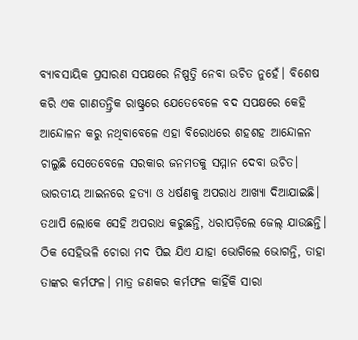ବ୍ୟାବସାୟିକ ପ୍ରସାରଣ ସପକ୍ଷରେ ନିଷ୍ପତ୍ତି ନେବା ଉଚିତ ନୁହେଁ। ବିଶେଷ କରି ଏକ ଗାଣତନ୍ତ୍ରିକ ରାଷ୍ଟ୍ରରେ ଯେତେବେଳେ ବଦ ସପକ୍ଷରେ କେହି ଆନ୍ଦୋଳନ କରୁ ନଥିବାବେଳେ ଏହା ବିରୋଧରେ ଶହଶହ ଆନ୍ଦୋଳନ ଚାଲୁଛି ସେତେବେଳେ ସରକାର ଜନମତକୁ ସମ୍ମାନ ଦେବା ଉଚିତ। ଭାରତୀୟ ଆଇନରେ ହତ୍ୟା ଓ ଧର୍ଷଣକୁ ଅପରାଧ ଆଖ୍ୟା ଦିଆଯାଇଛି। ତଥାପି ଲୋକେ ସେହି ଅପରାଧ କରୁଛନ୍ତି, ଧରାପଡ଼ିଲେ ଜେଲ୍ ଯାଉଛନ୍ତି। ଠିକ ସେହିଭଳି ଚୋରା ମଦ ପିଇ ଯିଏ ଯାହା ଭୋଗିଲେ ଭୋଗନ୍ତି, ତାହା ତାଙ୍କର କର୍ମଫଳ। ମାତ୍ର ଜଣକର କର୍ମଫଳ କାହିଁକି ସାରା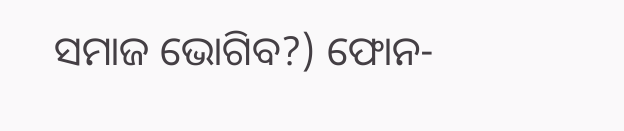ସମାଜ ଭୋଗିବ?) ଫୋନ-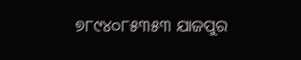୭୮୯୪୦୮୫୩୫୩ ଯାଜପୁର